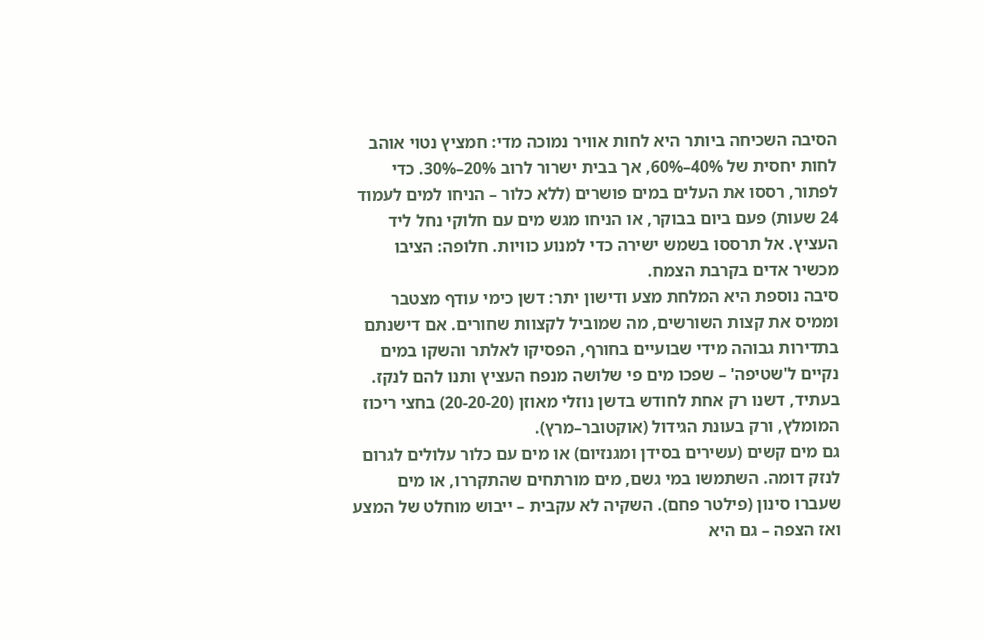הסיבה השכיחה ביותר היא לחות אוויר נמוכה מדי: חמציץ נטוי אוהב לחות יחסית של 40%–60%, אך בבית ישרור לרוב 20%–30%. כדי לפתור, רססו את העלים במים פושרים (ללא כלור – הניחו למים לעמוד 24 שעות) פעם ביום בבוקר, או הניחו מגש מים עם חלוקי נחל ליד העציץ. אל תרססו בשמש ישירה כדי למנוע כוויות. חלופה: הציבו מכשיר אדים בקרבת הצמח.
סיבה נוספת היא המלחת מצע ודישון יתר: דשן כימי עודף מצטבר וממיס את קצות השורשים, מה שמוביל לקצוות שחורים. אם דישנתם בתדירות גבוהה מידי שבועיים בחורף, הפסיקו לאלתר והשקו במים נקיים ל'שטיפה' – שפכו מים פי שלושה מנפח העציץ ותנו להם לנקז. בעתיד, דשנו רק אחת לחודש בדשן נוזלי מאוזן (20-20-20) בחצי ריכוז המומלץ, ורק בעונת הגידול (אוקטובר–מרץ).
גם מים קשים (עשירים בסידן ומגנזיום) או מים עם כלור עלולים לגרום לנזק דומה. השתמשו במי גשם, מים מורתחים שהתקררו, או מים שעברו סינון (פילטר פחם). השקיה לא עקבית – ייבוש מוחלט של המצע ואז הצפה – גם היא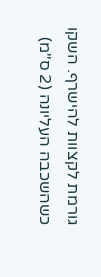גורמת לקצוות להישרף. השקו כשהשכבה העליונה (2 ס"מ)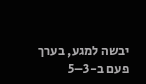יבשה למגע, בערך פעם ב-3–5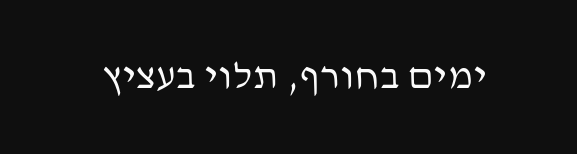ימים בחורף, תלוי בעציץ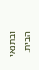ובתנאי הבית.